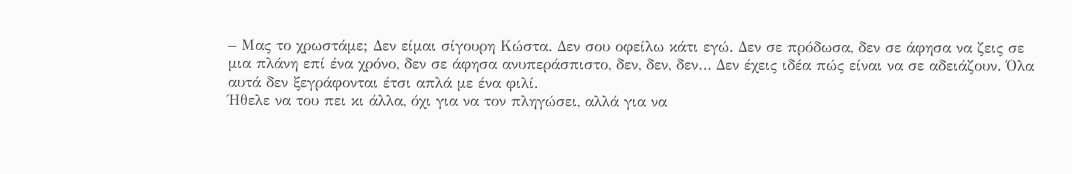– Μας το χρωστάμε; Δεν είμαι σίγουρη Κώστα. Δεν σου οφείλω κάτι εγώ. Δεν σε πρόδωσα, δεν σε άφησα να ζεις σε μια πλάνη επί ένα χρόνο, δεν σε άφησα ανυπεράσπιστο, δεν, δεν, δεν… Δεν έχεις ιδέα πώς είναι να σε αδειάζουν. Όλα αυτά δεν ξεγράφονται έτσι απλά με ένα φιλί.
Ήθελε να του πει κι άλλα, όχι για να τον πληγώσει, αλλά για να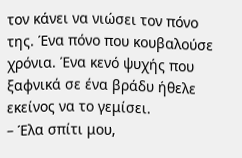τον κάνει να νιώσει τον πόνο της. Ένα πόνο που κουβαλούσε χρόνια. Ένα κενό ψυχής που ξαφνικά σε ένα βράδυ ήθελε εκείνος να το γεμίσει.
– Έλα σπίτι μου,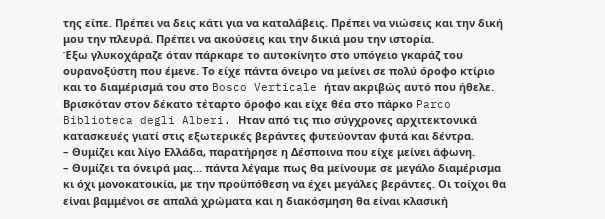της είπε. Πρέπει να δεις κάτι για να καταλάβεις. Πρέπει να νιώσεις και την δική μου την πλευρά. Πρέπει να ακούσεις και την δικιά μου την ιστορία.
Έξω γλυκοχάραζε όταν πάρκαρε το αυτοκίνητο στο υπόγειο γκαράζ του ουρανοξύστη που έμενε. Το είχε πάντα όνειρο να μείνει σε πολύ όροφο κτίριο και το διαμέρισμά του στο Bosco Verticale ήταν ακριβώς αυτό που ήθελε. Βρισκόταν στον δέκατο τέταρτο όροφο και είχε θέα στο πάρκο Parco Biblioteca degli Alberi. Ηταν από τις πιο σύγχρονες αρχιτεκτονικά κατασκευές γιατί στις εξωτερικές βεράντες φυτεύονταν φυτά και δέντρα.
– Θυμίζει και λίγο Ελλάδα, παρατήρησε η Δέσποινα που είχε μείνει άφωνη.
– Θυμίζει τα όνειρά μας… πάντα λέγαμε πως θα μείνουμε σε μεγάλο διαμέρισμα κι όχι μονοκατοικία, με την προϋπόθεση να έχει μεγάλες βεράντες. Οι τοίχοι θα είναι βαμμένοι σε απαλά χρώματα και η διακόσμηση θα είναι κλασική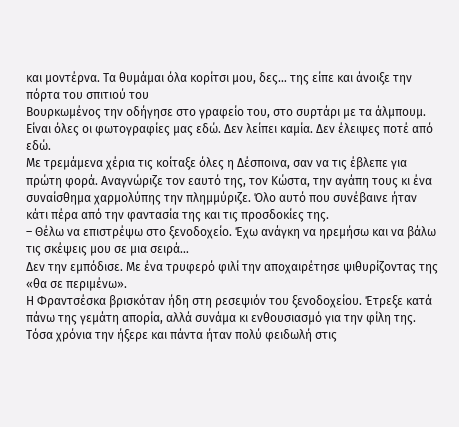και μοντέρνα. Τα θυμάμαι όλα κορίτσι μου, δες… της είπε και άνοιξε την πόρτα του σπιτιού του
Βουρκωμένος την οδήγησε στο γραφείο του, στο συρτάρι με τα άλμπουμ. Είναι όλες οι φωτογραφίες μας εδώ. Δεν λείπει καμία. Δεν έλειψες ποτέ από εδώ.
Με τρεμάμενα χέρια τις κοίταξε όλες η Δέσποινα, σαν να τις έβλεπε για πρώτη φορά. Αναγνώριζε τον εαυτό της, τον Κώστα, την αγάπη τους κι ένα συναίσθημα χαρμολύπης την πλημμύριζε. Όλο αυτό που συνέβαινε ήταν κάτι πέρα από την φαντασία της και τις προσδοκίες της.
– Θέλω να επιστρέψω στο ξενοδοχείο. Έχω ανάγκη να ηρεμήσω και να βάλω τις σκέψεις μου σε μια σειρά…
Δεν την εμπόδισε. Με ένα τρυφερό φιλί την αποχαιρέτησε ψιθυρίζοντας της «θα σε περιμένω».
Η Φραντσέσκα βρισκόταν ήδη στη ρεσεψιόν του ξενοδοχείου. Έτρεξε κατά πάνω της γεμάτη απορία, αλλά συνάμα κι ενθουσιασμό για την φίλη της. Τόσα χρόνια την ήξερε και πάντα ήταν πολύ φειδωλή στις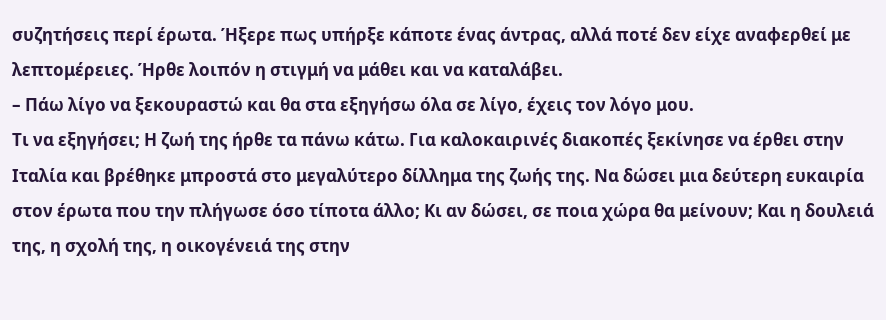συζητήσεις περί έρωτα. Ήξερε πως υπήρξε κάποτε ένας άντρας, αλλά ποτέ δεν είχε αναφερθεί με λεπτομέρειες. Ήρθε λοιπόν η στιγμή να μάθει και να καταλάβει.
– Πάω λίγο να ξεκουραστώ και θα στα εξηγήσω όλα σε λίγο, έχεις τον λόγο μου.
Τι να εξηγήσει; Η ζωή της ήρθε τα πάνω κάτω. Για καλοκαιρινές διακοπές ξεκίνησε να έρθει στην Ιταλία και βρέθηκε μπροστά στο μεγαλύτερο δίλλημα της ζωής της. Να δώσει μια δεύτερη ευκαιρία στον έρωτα που την πλήγωσε όσο τίποτα άλλο; Κι αν δώσει, σε ποια χώρα θα μείνουν; Και η δουλειά της, η σχολή της, η οικογένειά της στην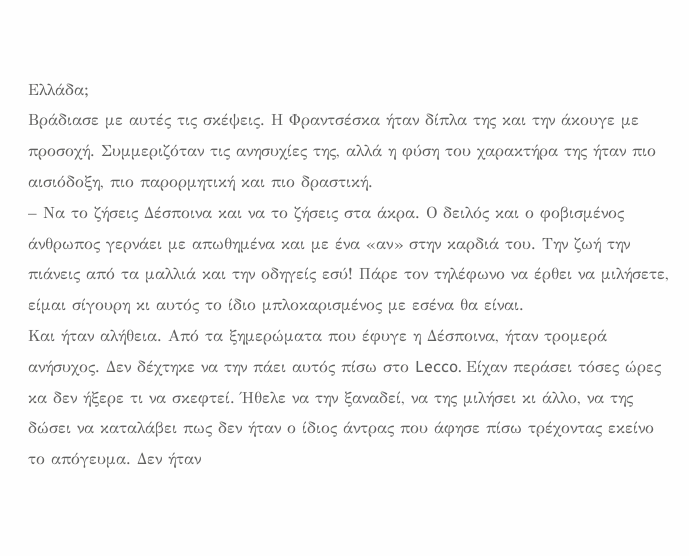Ελλάδα;
Βράδιασε με αυτές τις σκέψεις. Η Φραντσέσκα ήταν δίπλα της και την άκουγε με προσοχή. Συμμεριζόταν τις ανησυχίες της, αλλά η φύση του χαρακτήρα της ήταν πιο αισιόδοξη, πιο παρορμητική και πιο δραστική.
– Να το ζήσεις Δέσποινα και να το ζήσεις στα άκρα. Ο δειλός και ο φοβισμένος άνθρωπος γερνάει με απωθημένα και με ένα «αν» στην καρδιά του. Την ζωή την πιάνεις από τα μαλλιά και την οδηγείς εσύ! Πάρε τον τηλέφωνο να έρθει να μιλήσετε, είμαι σίγουρη κι αυτός το ίδιο μπλοκαρισμένος με εσένα θα είναι.
Και ήταν αλήθεια. Από τα ξημερώματα που έφυγε η Δέσποινα, ήταν τρομερά ανήσυχος. Δεν δέχτηκε να την πάει αυτός πίσω στο Lecco. Είχαν περάσει τόσες ώρες κα δεν ήξερε τι να σκεφτεί. Ήθελε να την ξαναδεί, να της μιλήσει κι άλλο, να της δώσει να καταλάβει πως δεν ήταν ο ίδιος άντρας που άφησε πίσω τρέχοντας εκείνο το απόγευμα. Δεν ήταν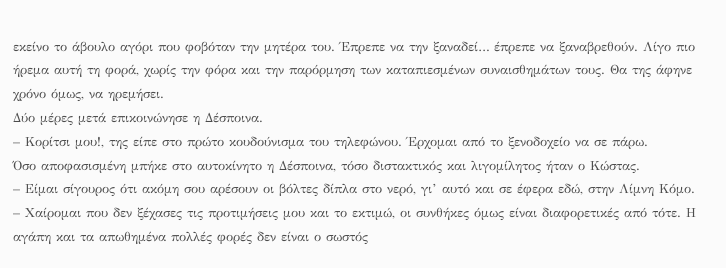εκείνο το άβουλο αγόρι που φοβόταν την μητέρα του. Έπρεπε να την ξαναδεί… έπρεπε να ξαναβρεθούν. Λίγο πιο ήρεμα αυτή τη φορά, χωρίς την φόρα και την παρόρμηση των καταπιεσμένων συναισθημάτων τους. Θα της άφηνε χρόνο όμως, να ηρεμήσει.
Δύο μέρες μετά επικοινώνησε η Δέσποινα.
– Κορίτσι μου!, της είπε στο πρώτο κουδούνισμα του τηλεφώνου. Έρχομαι από το ξενοδοχείο να σε πάρω.
Όσο αποφασισμένη μπήκε στο αυτοκίνητο η Δέσποινα, τόσο διστακτικός και λιγομίλητος ήταν ο Κώστας.
– Είμαι σίγουρος ότι ακόμη σου αρέσουν οι βόλτες δίπλα στο νερό, γι’ αυτό και σε έφερα εδώ, στην Λίμνη Κόμο.
– Χαίρομαι που δεν ξέχασες τις προτιμήσεις μου και το εκτιμώ, οι συνθήκες όμως είναι διαφορετικές από τότε. Η αγάπη και τα απωθημένα πολλές φορές δεν είναι ο σωστός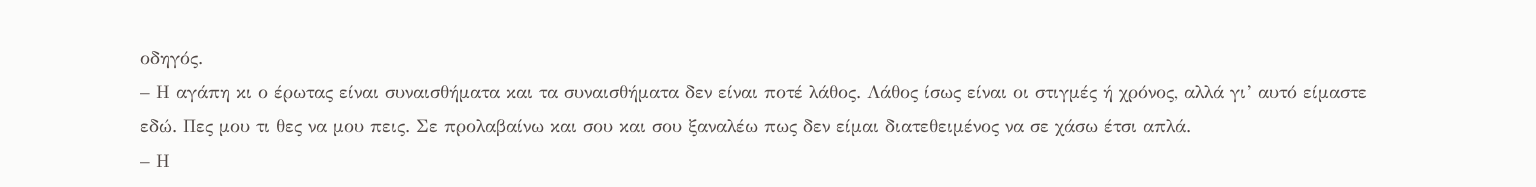οδηγός.
– Η αγάπη κι ο έρωτας είναι συναισθήματα και τα συναισθήματα δεν είναι ποτέ λάθος. Λάθος ίσως είναι οι στιγμές ή χρόνος, αλλά γι’ αυτό είμαστε εδώ. Πες μου τι θες να μου πεις. Σε προλαβαίνω και σου και σου ξαναλέω πως δεν είμαι διατεθειμένος να σε χάσω έτσι απλά.
– Η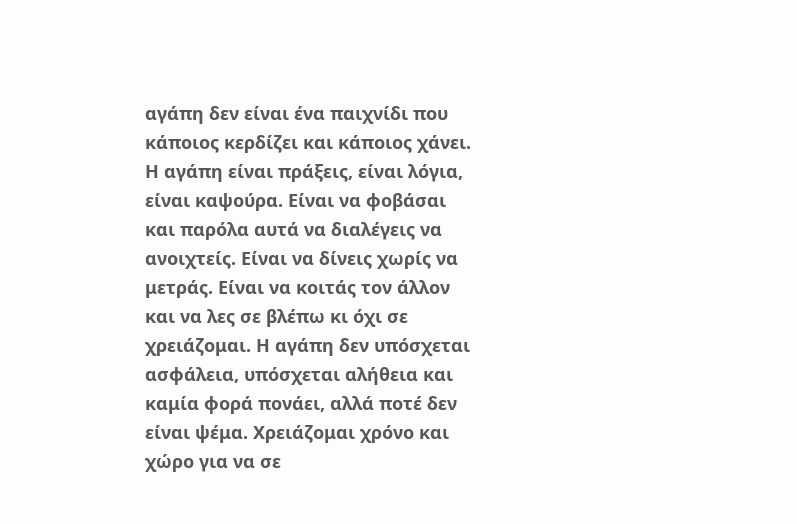αγάπη δεν είναι ένα παιχνίδι που κάποιος κερδίζει και κάποιος χάνει. Η αγάπη είναι πράξεις, είναι λόγια, είναι καψούρα. Είναι να φοβάσαι και παρόλα αυτά να διαλέγεις να ανοιχτείς. Είναι να δίνεις χωρίς να μετράς. Είναι να κοιτάς τον άλλον και να λες σε βλέπω κι όχι σε χρειάζομαι. Η αγάπη δεν υπόσχεται ασφάλεια, υπόσχεται αλήθεια και καμία φορά πονάει, αλλά ποτέ δεν είναι ψέμα. Χρειάζομαι χρόνο και χώρο για να σε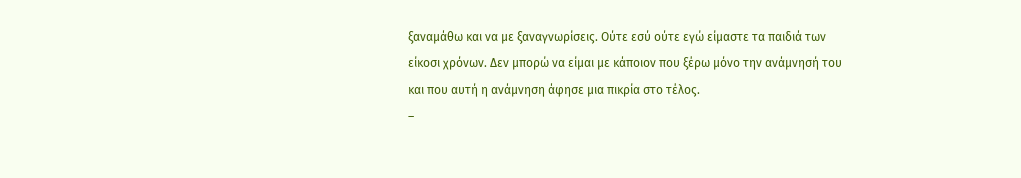ξαναμάθω και να με ξαναγνωρίσεις. Ούτε εσύ ούτε εγώ είμαστε τα παιδιά των είκοσι χρόνων. Δεν μπορώ να είμαι με κάποιον που ξέρω μόνο την ανάμνησή του και που αυτή η ανάμνηση άφησε μια πικρία στο τέλος.
–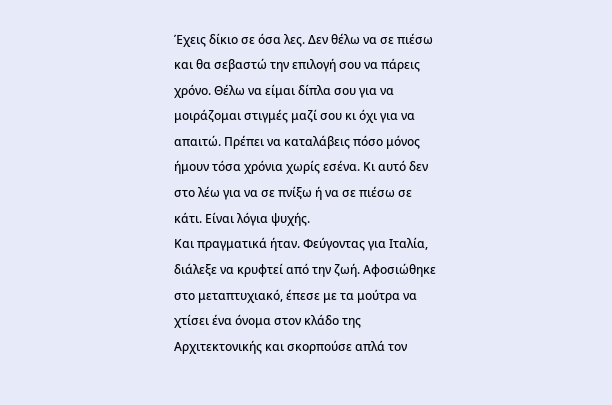Έχεις δίκιο σε όσα λες. Δεν θέλω να σε πιέσω και θα σεβαστώ την επιλογή σου να πάρεις χρόνο. Θέλω να είμαι δίπλα σου για να μοιράζομαι στιγμές μαζί σου κι όχι για να απαιτώ. Πρέπει να καταλάβεις πόσο μόνος ήμουν τόσα χρόνια χωρίς εσένα. Κι αυτό δεν στο λέω για να σε πνίξω ή να σε πιέσω σε κάτι. Είναι λόγια ψυχής.
Και πραγματικά ήταν. Φεύγοντας για Ιταλία, διάλεξε να κρυφτεί από την ζωή. Αφοσιώθηκε στο μεταπτυχιακό, έπεσε με τα μούτρα να χτίσει ένα όνομα στον κλάδο της Αρχιτεκτονικής και σκορπούσε απλά τον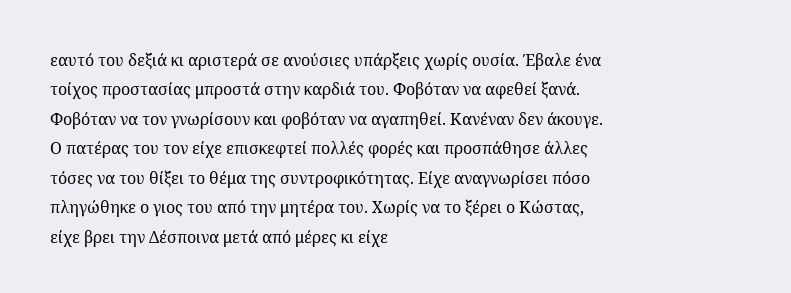εαυτό του δεξιά κι αριστερά σε ανούσιες υπάρξεις χωρίς ουσία. Έβαλε ένα τοίχος προστασίας μπροστά στην καρδιά του. Φοβόταν να αφεθεί ξανά. Φοβόταν να τον γνωρίσουν και φοβόταν να αγαπηθεί. Κανέναν δεν άκουγε. Ο πατέρας του τον είχε επισκεφτεί πολλές φορές και προσπάθησε άλλες τόσες να του θίξει το θέμα της συντροφικότητας. Είχε αναγνωρίσει πόσο πληγώθηκε ο γιος του από την μητέρα του. Χωρίς να το ξέρει ο Κώστας, είχε βρει την Δέσποινα μετά από μέρες κι είχε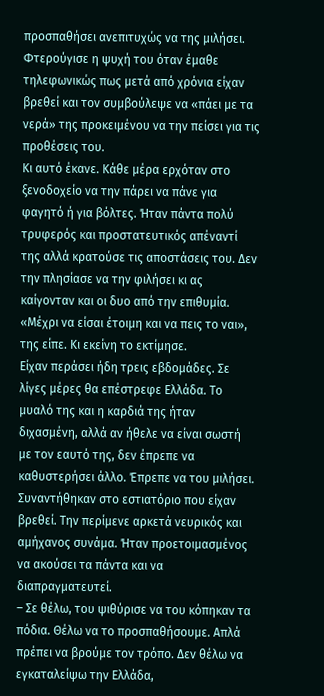προσπαθήσει ανεπιτυχώς να της μιλήσει. Φτερούγισε η ψυχή του όταν έμαθε τηλεφωνικώς πως μετά από χρόνια είχαν βρεθεί και τον συμβούλεψε να «πάει με τα νερά» της προκειμένου να την πείσει για τις προθέσεις του.
Κι αυτό έκανε. Κάθε μέρα ερχόταν στο ξενοδοχείο να την πάρει να πάνε για φαγητό ή για βόλτες. Ήταν πάντα πολύ τρυφερός και προστατευτικός απέναντί της αλλά κρατούσε τις αποστάσεις του. Δεν την πλησίασε να την φιλήσει κι ας καίγονταν και οι δυο από την επιθυμία. «Μέχρι να είσαι έτοιμη και να πεις το ναι», της είπε. Κι εκείνη το εκτίμησε.
Είχαν περάσει ήδη τρεις εβδομάδες. Σε λίγες μέρες θα επέστρεφε Ελλάδα. Το μυαλό της και η καρδιά της ήταν διχασμένη, αλλά αν ήθελε να είναι σωστή με τον εαυτό της, δεν έπρεπε να καθυστερήσει άλλο. Έπρεπε να του μιλήσει.
Συναντήθηκαν στο εστιατόριο που είχαν βρεθεί. Την περίμενε αρκετά νευρικός και αμήχανος συνάμα. Ήταν προετοιμασμένος να ακούσει τα πάντα και να διαπραγματευτεί.
– Σε θέλω, του ψιθύρισε να του κόπηκαν τα πόδια. Θέλω να το προσπαθήσουμε. Απλά πρέπει να βρούμε τον τρόπο. Δεν θέλω να εγκαταλείψω την Ελλάδα,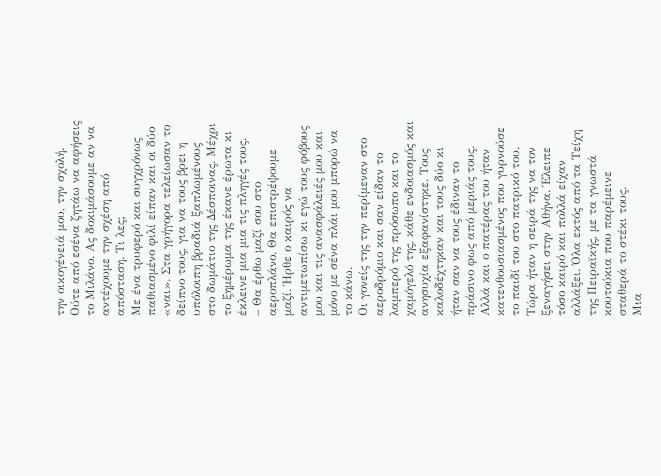την οικογένειά μου, την σχολή. Ούτε από εσένα ζητάω να αφήσεις το Μιλάνο. Ας δοκιμάσουμε αν να αντέχουμε την σχέση από απόσταση. Τι λες;
Με ένα τρυφερό και συγχρόνως παθιασμένο φιλί είπαν και οι δύο «ναι». Στα γρήγορα τελείωσαν το δείπνο τους, για να τους βρει η υπόλοιπη βραδιά ξαπλωμένους στο δωμάτιο της Δέσποινας. Μέχρι το ξημέρωμα της έκανε έρωτα κι έκλεινε μια μια τις πληγές τους.
– Θα έρθω μαζί σου στο αεροπλάνο. Θα επιστρέψουμε μαζί. Ήρθε ο καιρός να αντιμετωπίσω κι εγώ τους φόβους μου και τις ανασφάλειές μου και μόνο με σένα πλάι μου μπορώ να το κάνω.
Οι γονείς της την περίμεναν στο αεροδρόμιο και σαν είδαν το λαμπερό της πρόσωπο και το χαμόγελό της, κάθε ενδοιασμός και ανησυχία εξαφανίστηκε. Τους καλοδέχτηκαν και τους δύο κι ήταν σαν να τους έδιναν το πράσινο φως από μεριάς τους. Αλλά και ο πατέρας του ήταν κατενθουσιασμένος που γυρνούσε το παιδί του στο πατρικό του.
Τώρα ήταν η σειρά της να τον ξεναγήσει στην Αθήνα. Έλειπε τόσο καιρό και πολλά είχαν αλλάξει. Όλα εκτός από τα Τείχη της Πειραϊκής, με τα γνωστά κουτούκια που παρέμεινε σταθερά το στέκι τους.
Μια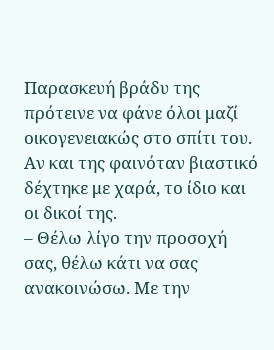Παρασκευή βράδυ της πρότεινε να φάνε όλοι μαζί οικογενειακώς στο σπίτι του. Αν και της φαινόταν βιαστικό δέχτηκε με χαρά, το ίδιο και οι δικοί της.
– Θέλω λίγο την προσοχή σας, θέλω κάτι να σας ανακοινώσω. Με την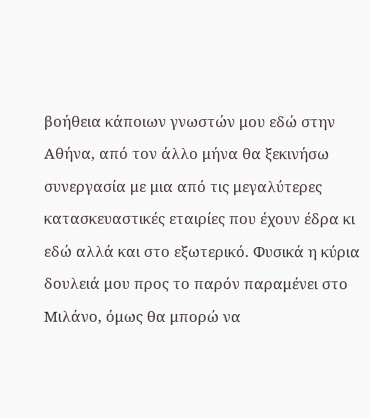βοήθεια κάποιων γνωστών μου εδώ στην Αθήνα, από τον άλλο μήνα θα ξεκινήσω συνεργασία με μια από τις μεγαλύτερες κατασκευαστικές εταιρίες που έχουν έδρα κι εδώ αλλά και στο εξωτερικό. Φυσικά η κύρια δουλειά μου προς το παρόν παραμένει στο Μιλάνο, όμως θα μπορώ να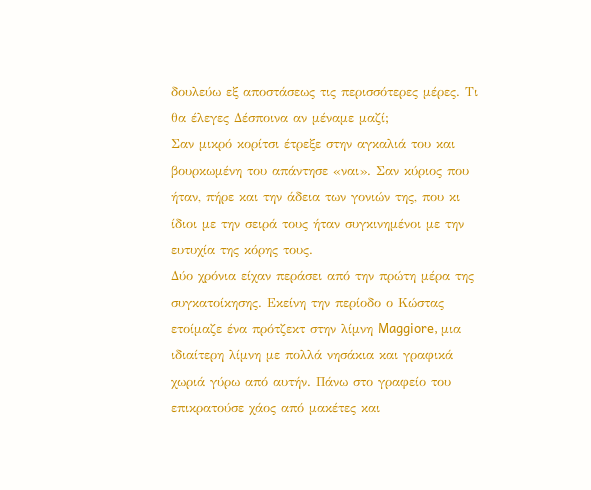δουλεύω εξ αποστάσεως τις περισσότερες μέρες. Τι θα έλεγες Δέσποινα αν μέναμε μαζί;
Σαν μικρό κορίτσι έτρεξε στην αγκαλιά του και βουρκωμένη του απάντησε «ναι». Σαν κύριος που ήταν, πήρε και την άδεια των γονιών της, που κι ίδιοι με την σειρά τους ήταν συγκινημένοι με την ευτυχία της κόρης τους.
Δύο χρόνια είχαν περάσει από την πρώτη μέρα της συγκατοίκησης. Εκείνη την περίοδο ο Κώστας ετοίμαζε ένα πρότζεκτ στην λίμνη Maggiore, μια ιδιαίτερη λίμνη με πολλά νησάκια και γραφικά χωριά γύρω από αυτήν. Πάνω στο γραφείο του επικρατούσε χάος από μακέτες και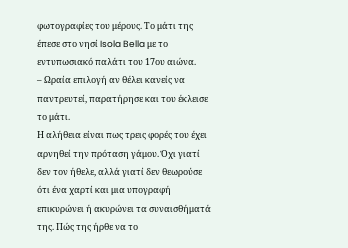φωτογραφίες του μέρους. Το μάτι της έπεσε στο νησί Isola Bella με το εντυπωσιακό παλάτι του 17ου αιώνα.
– Ωραία επιλογή αν θέλει κανείς να παντρευτεί, παρατήρησε και του έκλεισε το μάτι.
Η αλήθεια είναι πως τρεις φορές του έχει αρνηθεί την πρόταση γάμου. Όχι γιατί δεν τον ήθελε, αλλά γιατί δεν θεωρούσε ότι ένα χαρτί και μια υπογραφή επικυρώνει ή ακυρώνει τα συναισθήματά της. Πώς της ήρθε να το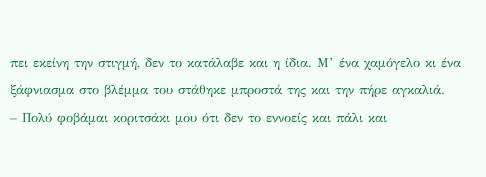πει εκείνη την στιγμή, δεν το κατάλαβε και η ίδια. Μ’ ένα χαμόγελο κι ένα ξάφνιασμα στο βλέμμα του στάθηκε μπροστά της και την πήρε αγκαλιά.
– Πολύ φοβάμαι κοριτσάκι μου ότι δεν το εννοείς και πάλι και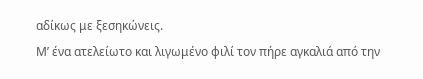αδίκως με ξεσηκώνεις.
Μ’ ένα ατελείωτο και λιγωμένο φιλί τον πήρε αγκαλιά από την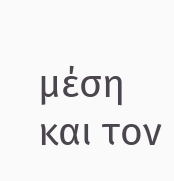μέση και τον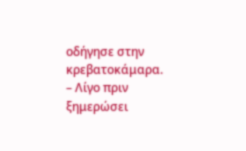οδήγησε στην κρεβατοκάμαρα.
– Λίγο πριν ξημερώσει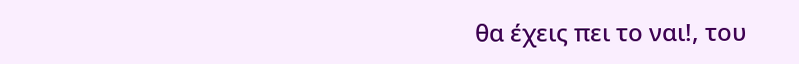θα έχεις πει το ναι!, του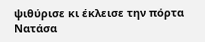ψιθύρισε κι έκλεισε την πόρτα
Νατάσα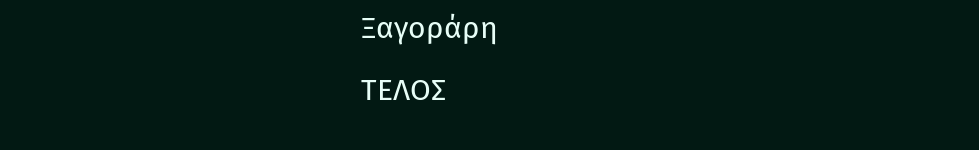Ξαγοράρη
ΤΕΛΟΣ